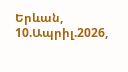Երևան, 10.Ապրիլ.2026,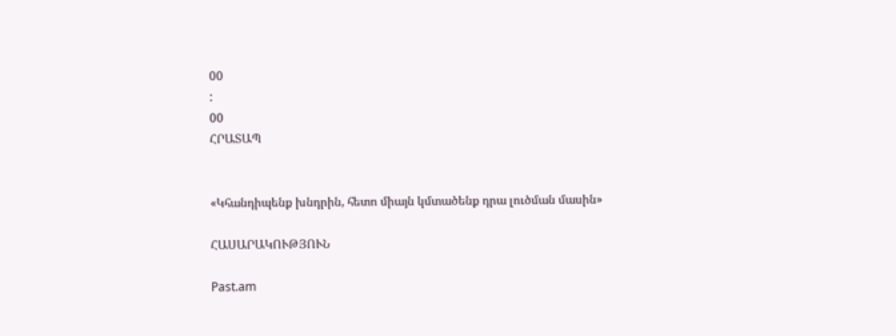00
:
00
ՀՐԱՏԱՊ


«Կհանդիպենք խնդրին, հետո միայն կմտածենք դրա լուծման մասին»

ՀԱՍԱՐԱԿՈՒԹՅՈՒՆ

Past.am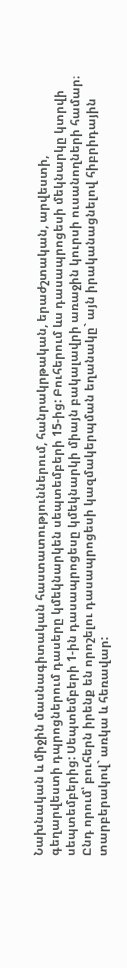Նախնական և միջին մասնագիտական հաստատություններում, հանրակրթական, երաժշտական, արվեստի, գեղարվեստի դպրոցներում դասերը կմեկնարկեն սեպտեմբերի 15-ից: Բուհերում ևս դասապրոցեսի մեկնարկը կտրվի սեպտեմբերից: Սեպտեմբերի 1-ին դասապրոցեսը կմեկնարկի միայն բակալավրի առաջին կուրսի ուսանողների համար։ Ընդ որում՝ բուհերն իրենք են որոշելու դասապրոցեսի կազմակերպման եղանակը` այն իրականացնելով հիբրիդային տարբերակով` առկա և հեռավար: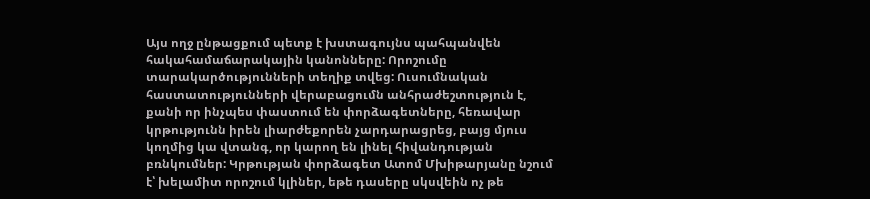Այս ողջ ընթացքում պետք է խստագույնս պահպանվեն հակահամաճարակային կանոնները: Որոշումը տարակարծությունների տեղիք տվեց: Ուսումնական հաստատությունների վերաբացումն անհրաժեշտություն է, քանի որ ինչպես փաստում են փորձագետները, հեռավար կրթությունն իրեն լիարժեքորեն չարդարացրեց, բայց մյուս կողմից կա վտանգ, որ կարող են լինել հիվանդության բռնկումներ: Կրթության փորձագետ Ատոմ Մխիթարյանը նշում է՝ խելամիտ որոշում կլիներ, եթե դասերը սկսվեին ոչ թե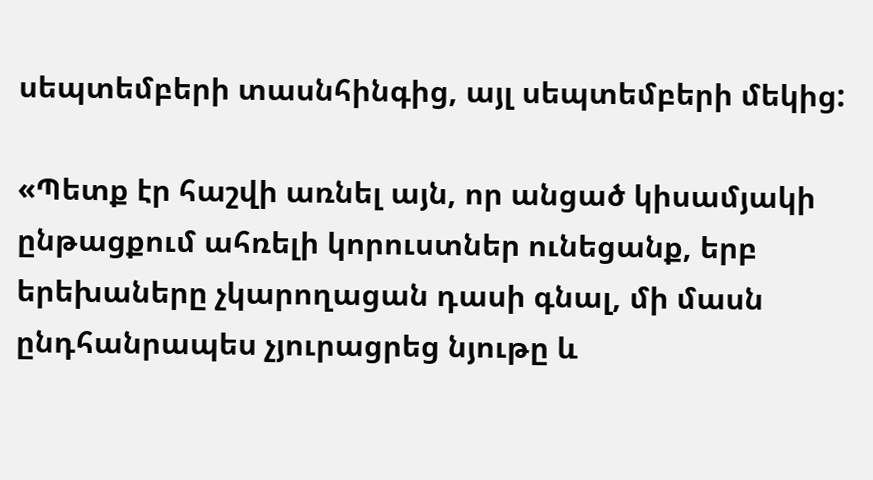սեպտեմբերի տասնհինգից, այլ սեպտեմբերի մեկից:

«Պետք էր հաշվի առնել այն, որ անցած կիսամյակի ընթացքում ահռելի կորուստներ ունեցանք, երբ երեխաները չկարողացան դասի գնալ, մի մասն ընդհանրապես չյուրացրեց նյութը և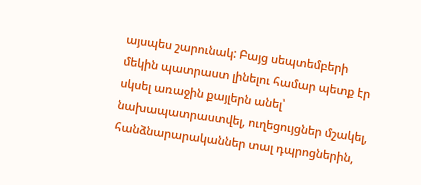այսպես շարունակ: Բայց սեպտեմբերի մեկին պատրաստ լինելու համար պետք էր սկսել առաջին քայլերն անել՝ նախապատրաստվել, ուղեցույցներ մշակել, հանձնարարականներ տալ դպրոցներին,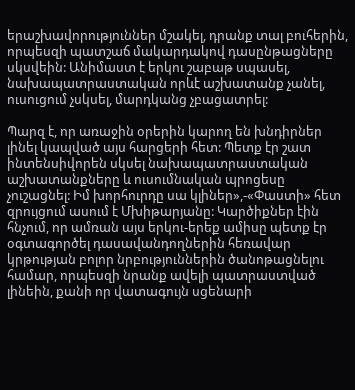երաշխավորություններ մշակել, դրանք տալ բուհերին, որպեսզի պատշաճ մակարդակով դասընթացները սկսվեին: Անիմաստ է երկու շաբաթ սպասել, նախապատրաստական որևէ աշխատանք չանել, ուսուցում չսկսել, մարդկանց չբացատրել:

Պարզ է, որ առաջին օրերին կարող են խնդիրներ լինել կապված այս հարցերի հետ: Պետք էր շատ ինտենսիվորեն սկսել նախապատրաստական աշխատանքները և ուսումնական պրոցեսը չուշացնել: Իմ խորհուրդը սա կլիներ»,-«Փաստի» հետ զրույցում ասում է Մխիթարյանը: Կարծիքներ էին հնչում, որ ամռան այս երկու-երեք ամիսը պետք էր օգտագործել դասավանդողներին հեռավար կրթության բոլոր նրբություններին ծանոթացնելու համար, որպեսզի նրանք ավելի պատրաստված լինեին, քանի որ վատագույն սցենարի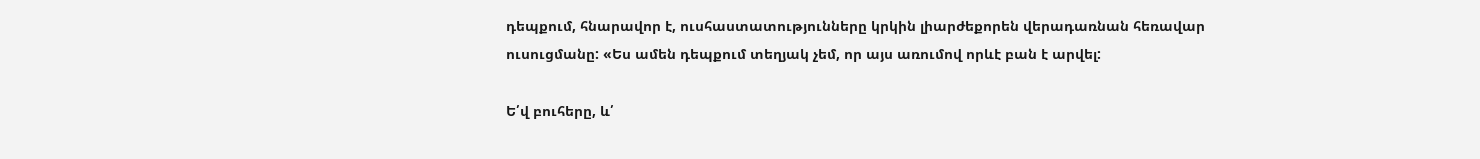դեպքում, հնարավոր է, ուսհաստատությունները կրկին լիարժեքորեն վերադառնան հեռավար ուսուցմանը: «Ես ամեն դեպքում տեղյակ չեմ, որ այս առումով որևէ բան է արվել:

Ե՛վ բուհերը, և՛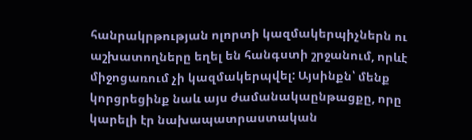հանրակրթության ոլորտի կազմակերպիչներն ու աշխատողները եղել են հանգստի շրջանում, որևէ միջոցառում չի կազմակերպվել: Այսինքն՝ մենք կորցրեցինք նաև այս ժամանակաընթացքը, որը կարելի էր նախապատրաստական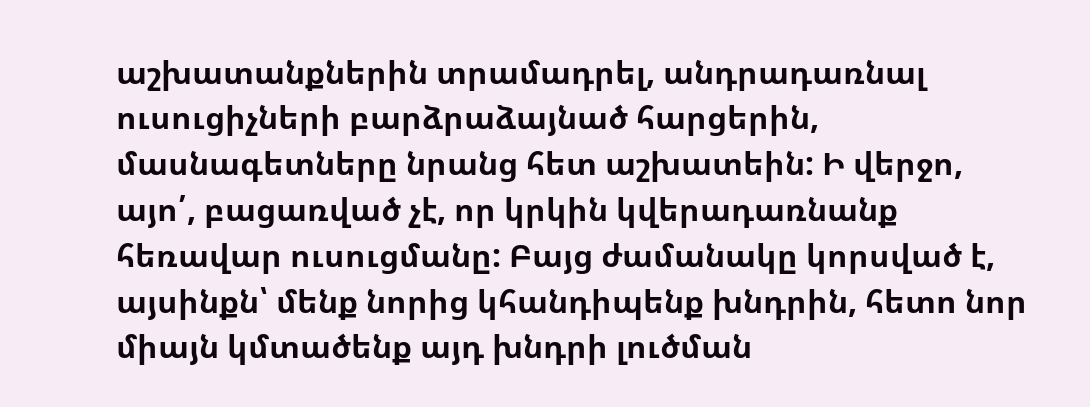աշխատանքներին տրամադրել, անդրադառնալ ուսուցիչների բարձրաձայնած հարցերին, մասնագետները նրանց հետ աշխատեին: Ի վերջո, այո՛, բացառված չէ, որ կրկին կվերադառնանք հեռավար ուսուցմանը: Բայց ժամանակը կորսված է, այսինքն՝ մենք նորից կհանդիպենք խնդրին, հետո նոր միայն կմտածենք այդ խնդրի լուծման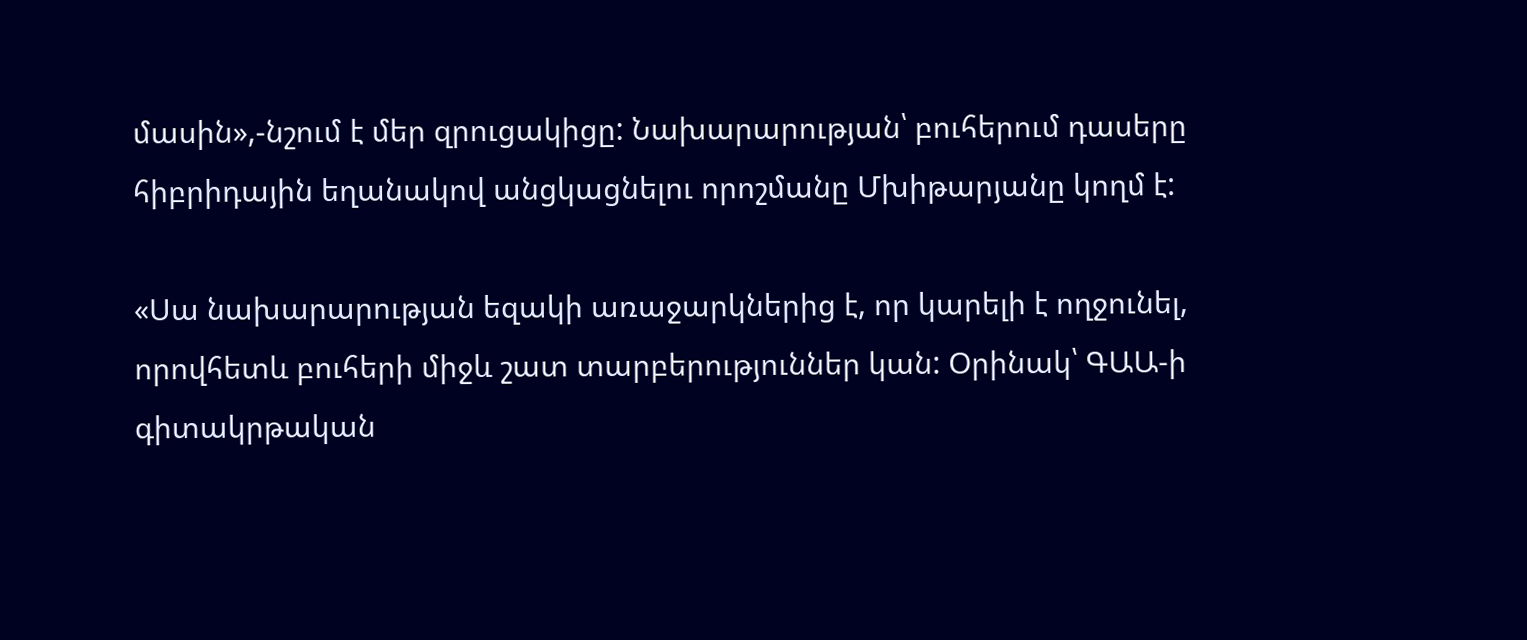մասին»,-նշում է մեր զրուցակիցը: Նախարարության՝ բուհերում դասերը հիբրիդային եղանակով անցկացնելու որոշմանը Մխիթարյանը կողմ է:

«Սա նախարարության եզակի առաջարկներից է, որ կարելի է ողջունել, որովհետև բուհերի միջև շատ տարբերություններ կան: Օրինակ՝ ԳԱԱ-ի գիտակրթական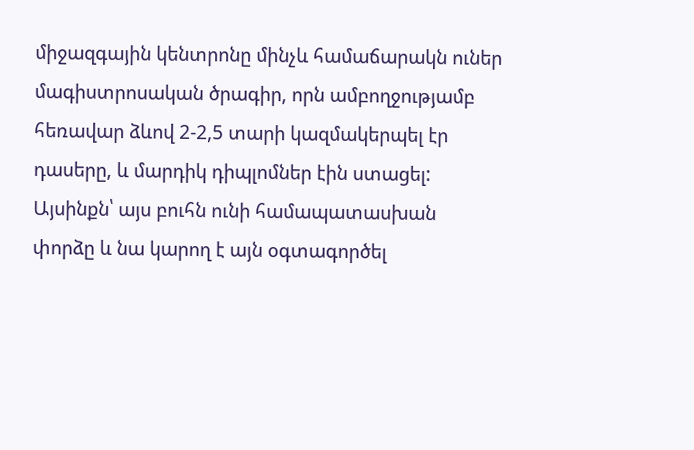միջազգային կենտրոնը մինչև համաճարակն ուներ մագիստրոսական ծրագիր, որն ամբողջությամբ հեռավար ձևով 2-2,5 տարի կազմակերպել էր դասերը, և մարդիկ դիպլոմներ էին ստացել: Այսինքն՝ այս բուհն ունի համապատասխան փորձը և նա կարող է այն օգտագործել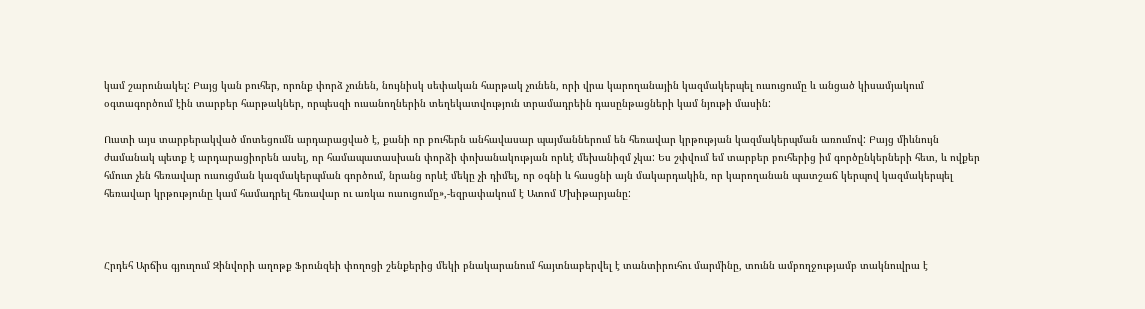կամ շարունակել: Բայց կան բուհեր, որոնք փորձ չունեն, նույնիսկ սեփական հարթակ չունեն, որի վրա կարողանային կազմակերպել ուսուցումը և անցած կիսամյակում օգտագործում էին տարբեր հարթակներ, որպեսզի ուսանողներին տեղեկատվություն տրամադրեին դասընթացների կամ նյութի մասին:

Ուստի այս տարբերակված մոտեցումն արդարացված է, քանի որ բուհերն անհավասար պայմաններում են հեռավար կրթության կազմակերպման առումով: Բայց միևնույն ժամանակ պետք է արդարացիորեն ասել, որ համապատասխան փորձի փոխանակության որևէ մեխանիզմ չկա: Ես շփվում եմ տարբեր բուհերից իմ գործընկերների հետ, և ովքեր հմուտ չեն հեռավար ուսուցման կազմակերպման գործում, նրանց որևէ մեկը չի դիմել, որ օգնի և հասցնի այն մակարդակին, որ կարողանան պատշաճ կերպով կազմակերպել հեռավար կրթությունը կամ համադրել հեռավար ու առկա ուսուցումը»,-եզրափակում է Ատոմ Մխիթարյանը:



Հրդեհ Արճիս գյուղում Զինվորի աղոթք Ֆրունզեի փողոցի շենքերից մեկի բնակարանում հայտնաբերվել է տանտիրուհու մարմինը, տունն ամբողջությամբ տակնուվրա է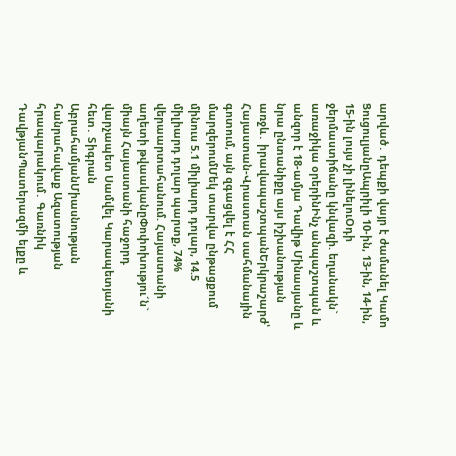արված․ դեպքի վայր է ժամանել Կամո ՑուցուլյանըԱպրիլի 10-ին, 13-ին, 14-ին, 15-ին լույս չի լինելուՕդի ջերմաստիճանը կնվազի. եղանակն` առաջիկա օրերինԻնչ անպաշտպան և անզոր է 18-ամյա Դավիթ Մինասյանը և նրա ընտանիքը այս իշխանության առջև․ իրավապաշտպանԵրկրաշարժ՝ Հայաստան-Վրաստան սահմանային գոտում, այն զգացվել է ՀՀ մարզերումՄեկ տարվա ընթացքում մինուս 5.1 միլիարդ դոլար, 14.5 միլիարդ դոլար պարտք, 74% վերաարտահանում. Հայաստանի աղետի թվաականըՓոփոխությու´ն` միայն Հայաստանի հաջորդ վարչապետ Սամվել Կարապետյանի հետ․ Տիգրան ԱբրահամյանՄիասնության հանրահավաք Ազատության հրապարակում․ Գառնիկ ԴավթյանՊատերազմի ելքը և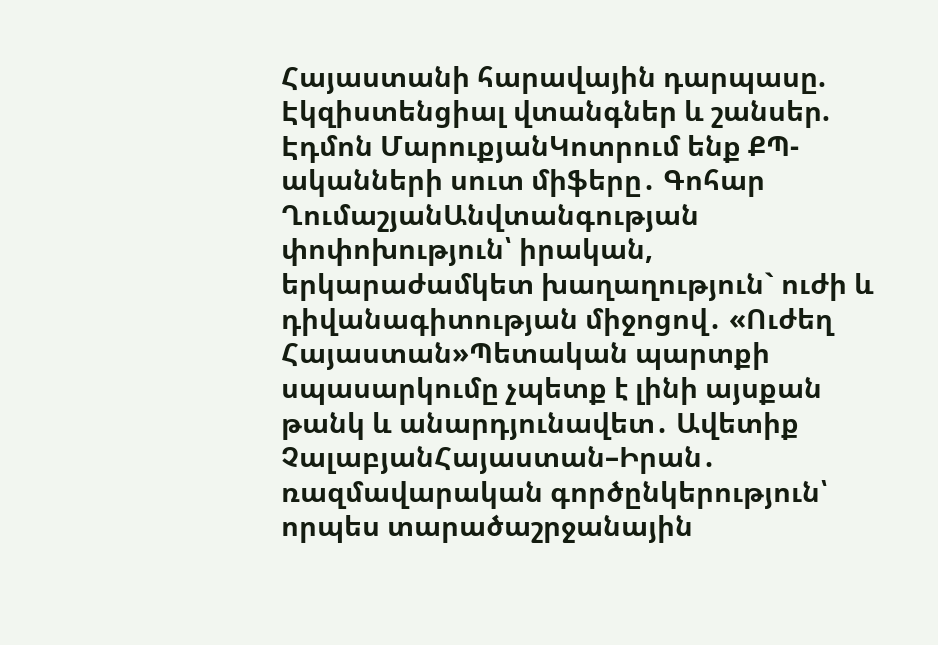Հայաստանի հարավային դարպասը. Էկզիստենցիալ վտանգներ և շանսեր. Էդմոն ՄարուքյանԿոտրում ենք ՔՊ-ականների սուտ միֆերը․ Գոհար ՂումաշյանԱնվտանգության փոփոխություն՝ իրական, երկարաժամկետ խաղաղություն` ուժի և դիվանագիտության միջոցով․ «Ուժեղ Հայաստան»Պետական պարտքի սպասարկումը չպետք է լինի այսքան թանկ և անարդյունավետ․ Ավետիք ՉալաբյանՀայաստան–Իրան․ ռազմավարական գործընկերություն՝ որպես տարածաշրջանային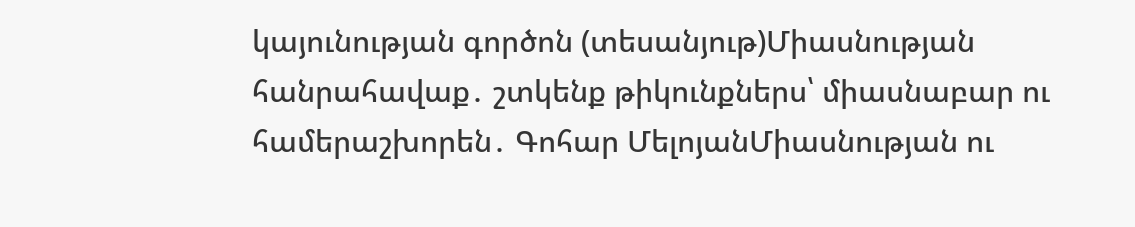կայունության գործոն (տեսանյութ)Միասնության հանրահավաք․ շտկենք թիկունքներս՝ միասնաբար ու համերաշխորեն․ Գոհար ՄելոյանՄիասնության ու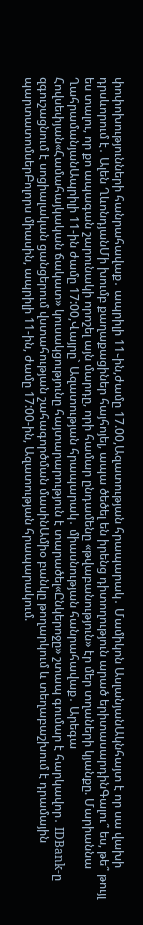փոփոխությունների հանրահավաք․ ապրիլի 11֊ին,ժամը 17.00,Ազատության հրապարակ․ Մամիկոն ԱսլանյանԱկնհայտ է որ սա վախի դրսևորում է․ Ալեն ՂևոնդյանՄի խումբ քաղաքացիներ հայհոյել, ապա ծեծել են իրենց դիտողություն արած երիտասարդինԳալու՞ ես, թե՞ թույլ ես տալու, որ քո ապագան շարունակի որոշել այն մարդը, որի համար ընդամենը «թվաբանություն» էր մեր տղաների կյանքը. Մարիաննա ՂահրամանյանԱպրիլի 11-ին ժամը 17:00,Վայրը` Ազատության հրապարակ․ միասնության հանրահավաք․ Արեգա Հովսեփյան«Համահայկական ճակատ» կուսակցությունը հայտարարություն է տարածել«Ընկերոջը» շտապ գումար է հարկավոր․ IDBank-ը զգուշացնում է սոցիալական ցանցերում վստահության շահագործման մասինԱմիօ բանկը թողարկում և տեղաբաշխում է դրամային պարտատոմսերԲոլորս միասին, ապրիլի 11-ին, ժամը 17:00-ին, Ազատության հրապարակում.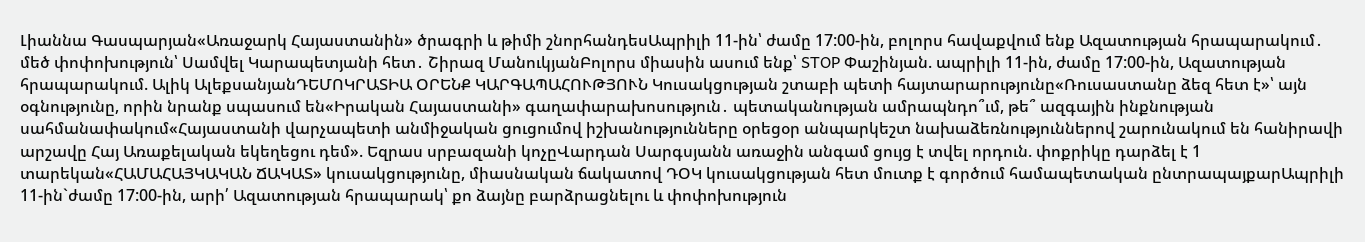Լիաննա Գասպարյան«Առաջարկ Հայաստանին» ծրագրի և թիմի շնորհանդեսԱպրիլի 11-ին՝ ժամը 17:00-ին, բոլորս հավաքվում ենք Ազատության հրապարակում․ մեծ փոփոխություն՝ Սամվել Կարապետյանի հետ․ Շիրազ ՄանուկյանԲոլորս միասին ասում ենք՝ STOP Փաշինյան. ապրիլի 11-ին, ժամը 17:00-ին, Ազատության հրապարակում. Ալիկ ԱլեքսանյանԴԵՄՈԿՐԱՏԻԱ ՕՐԵՆՔ ԿԱՐԳԱՊԱՀՈՒԹՅՈՒՆ Կուսակցության շտաբի պետի հայտարարությունը«Ռուսաստանը ձեզ հետ է»՝ այն օգնությունը, որին նրանք սպասում են«Իրական Հայաստանի» գաղափարախոսություն․ պետականության ամրապնդո՞ւմ, թե՞ ազգային ինքնության սահմանափակում«Հայաստանի վարչապետի անմիջական ցուցումով իշխանությունները օրեցօր անպարկեշտ նախաձեռնություններով շարունակում են հանիրավի արշավը Հայ Առաքելական եկեղեցու դեմ». Եզրաս սրբազանի կոչըՎարդան Սարգսյանն առաջին անգամ ցույց է տվել որդուն. փոքրիկը դարձել է 1 տարեկան«ՀԱՄԱՀԱՅԿԱԿԱՆ ՃԱԿԱՏ» կուսակցությունը, միասնական ճակատով ԴՕԿ կուսակցության հետ մուտք է գործում համապետական ընտրապայքարԱպրիլի 11-ին`ժամը 17:00-ին, արի՛ Ազատության հրապարակ՝ քո ձայնը բարձրացնելու և փոփոխություն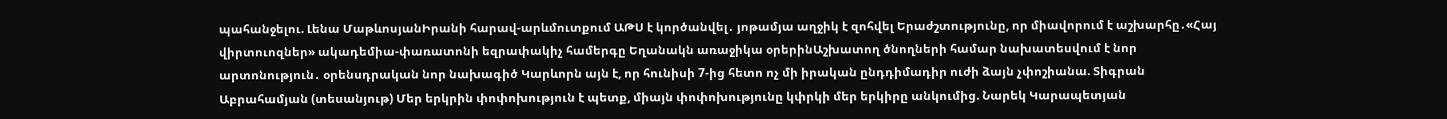պահանջելու. Լենա ՄաթևոսյանԻրանի հարավ-արևմուտքում ԱԹՍ է կործանվել․ յոթամյա աղջիկ է զոհվել Երաժշտությունը, որ միավորում է աշխարհը․«Հայ վիրտուոզներ» ակադեմիա-փառատոնի եզրափակիչ համերգը Եղանակն առաջիկա օրերինԱշխատող ծնողների համար նախատեսվում է նոր արտոնություն․ օրենսդրական նոր նախագիծ Կարևորն այն է, որ հունիսի 7-ից հետո ոչ մի իրական ընդդիմադիր ուժի ձայն չփոշիանա. Տիգրան Աբրահամյան (տեսանյութ) Մեր երկրին փոփոխություն է պետք, միայն փոփոխությունը կփրկի մեր երկիրը անկումից. Նարեկ Կարապետյան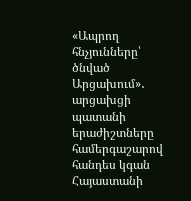«Ապրող հնչյունները՝ ծնված Արցախում»․ արցախցի պատանի երաժիշտները համերգաշարով հանդես կգան Հայաստանի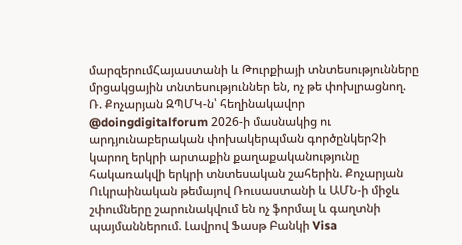մարզերումՀայաստանի և Թուրքիայի տնտեսությունները մրցակցային տնտեսություններ են, ոչ թե փոխլրացնող. Ռ. Քոչարյան ԶՊՄԿ-ն՝ հեղինակավոր @doingdigitalforum 2026-ի մասնակից ու արդյունաբերական փոխակերպման գործընկերՉի կարող երկրի արտաքին քաղաքականությունը հակառակվի երկրի տնտեսական շահերին. Քոչարյան Ուկրաինական թեմայով Ռուսաստանի և ԱՄՆ-ի միջև շփումները շարունակվում են ոչ ֆորմալ և գաղտնի պայմաններում. Լավրով Ֆասթ Բանկի Visa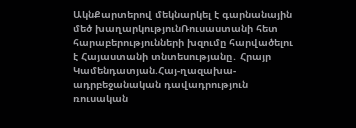ԱկնՔարտերով մեկնարկել է գարնանային մեծ խաղարկությունՌուսաստանի հետ հարաբերությունների խզումը հարվածելու է Հայաստանի տնտեսությանը․ Հրայր Կամենդատյան.Հայ-ղազախա-ադրբեջանական դավադրություն ռուսական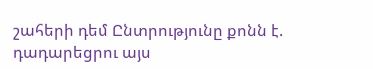շահերի դեմ Ընտրությունը քոնն է. դադարեցրու այս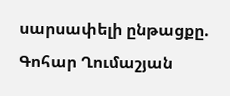սարսափելի ընթացքը. Գոհար Ղումաշյան